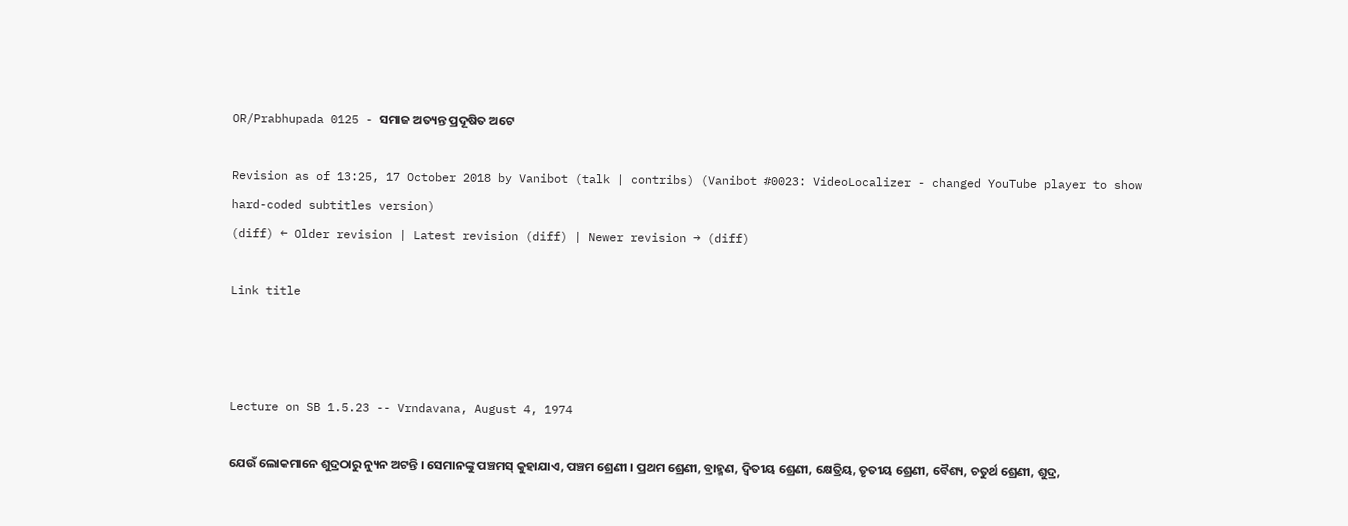OR/Prabhupada 0125 - ସମାଜ ଅତ୍ୟନ୍ତ ପ୍ରଦୂଷିତ ଅଟେ

Revision as of 13:25, 17 October 2018 by Vanibot (talk | contribs) (Vanibot #0023: VideoLocalizer - changed YouTube player to show hard-coded subtitles version)
(diff) ← Older revision | Latest revision (diff) | Newer revision → (diff)

Link title



Lecture on SB 1.5.23 -- Vrndavana, August 4, 1974

ଯେଉଁ ଲୋକମାନେ ଶୁଦ୍ରଠାରୁ ନ୍ୟୁନ ଅଟନ୍ତି । ସେମାନଙ୍କୁ ପଞ୍ଚମସ୍ କୁହାଯାଏ, ପଞ୍ଚମ ଶ୍ରେଣୀ । ପ୍ରଥମ ଶ୍ରେଣୀ, ବ୍ରାହ୍ମଣ, ଦ୍ଵିତୀୟ ଶ୍ରେଣୀ, କ୍ଷେତ୍ରିୟ, ତୃତୀୟ ଶ୍ରେଣୀ, ବୈଶ୍ୟ, ଚତୁର୍ଥ ଶ୍ରେଣୀ, ଶୁଦ୍ର,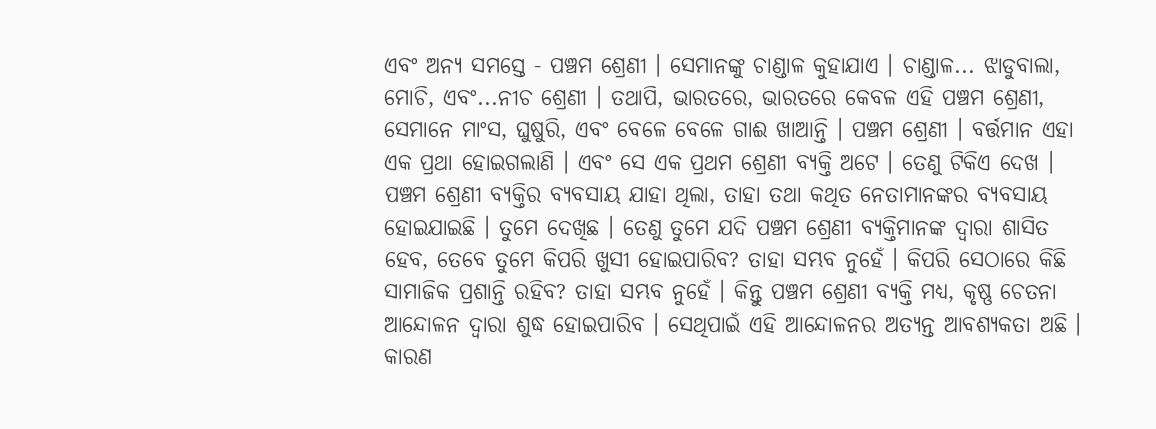ଏବଂ ଅନ୍ୟ ସମସ୍ତେ - ପଞ୍ଚମ ଶ୍ରେଣୀ । ସେମାନଙ୍କୁ ଚାଣ୍ଡାଳ କୁହାଯାଏ । ଚାଣ୍ଡାଳ... ଝାଡୁବାଲା, ମୋଚି, ଏବଂ...ନୀଚ ଶ୍ରେଣୀ । ତଥାପି, ଭାରତରେ, ଭାରତରେ କେବଳ ଏହି ପଞ୍ଚମ ଶ୍ରେଣୀ, ସେମାନେ ମାଂସ, ଘୁଷୁରି, ଏବଂ ବେଳେ ବେଳେ ଗାଈ ଖାଆନ୍ତି । ପଞ୍ଚମ ଶ୍ରେଣୀ । ବର୍ତ୍ତମାନ ଏହା ଏକ ପ୍ରଥା ହୋଇଗଲାଣି । ଏବଂ ସେ ଏକ ପ୍ରଥମ ଶ୍ରେଣୀ ବ୍ୟକ୍ତି ଅଟେ । ତେଣୁ ଟିକିଏ ଦେଖ । ପଞ୍ଚମ ଶ୍ରେଣୀ ବ୍ୟକ୍ତିର ବ୍ୟବସାୟ ଯାହା ଥିଲା, ତାହା ତଥା କଥିତ ନେତାମାନଙ୍କର ବ୍ୟବସାୟ ହୋଇଯାଇଛି । ତୁମେ ଦେଖିଛ । ତେଣୁ ତୁମେ ଯଦି ପଞ୍ଚମ ଶ୍ରେଣୀ ବ୍ୟକ୍ତିମାନଙ୍କ ଦ୍ଵାରା ଶାସିତ ହେବ, ତେବେ ତୁମେ କିପରି ଖୁସୀ ହୋଇପାରିବ? ତାହା ସମ୍ଭବ ନୁହେଁ । କିପରି ସେଠାରେ କିଛି ସାମାଜିକ ପ୍ରଶାନ୍ତି ରହିବ? ତାହା ସମ୍ଭବ ନୁହେଁ । କିନ୍ତୁ ପଞ୍ଚମ ଶ୍ରେଣୀ ବ୍ୟକ୍ତି ମଧ୍ୟ, କୃଷ୍ଣ ଚେତନା ଆନ୍ଦୋଳନ ଦ୍ଵାରା ଶୁଦ୍ଧ ହୋଇପାରିବ । ସେଥିପାଇଁ ଏହି ଆନ୍ଦୋଳନର ଅତ୍ୟନ୍ତ ଆବଶ୍ୟକତା ଅଛି । କାରଣ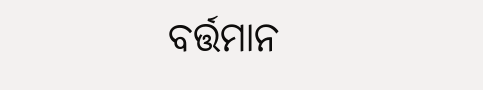ବର୍ତ୍ତମାନ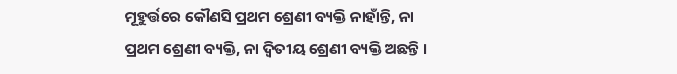ମୂହୁର୍ତ୍ତରେ କୌଣସି ପ୍ରଥମ ଶ୍ରେଣୀ ବ୍ୟକ୍ତି ନାହାଁନ୍ତି, ନା ପ୍ରଥମ ଶ୍ରେଣୀ ବ୍ୟକ୍ତି, ନା ଦ୍ଵିତୀୟ ଶ୍ରେଣୀ ବ୍ୟକ୍ତି ଅଛନ୍ତି ।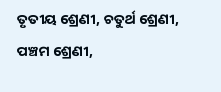ତୃତୀୟ ଶ୍ରେଣୀ, ଚତୁର୍ଥ ଶ୍ରେଣୀ, ପଞ୍ଚମ ଶ୍ରେଣୀ,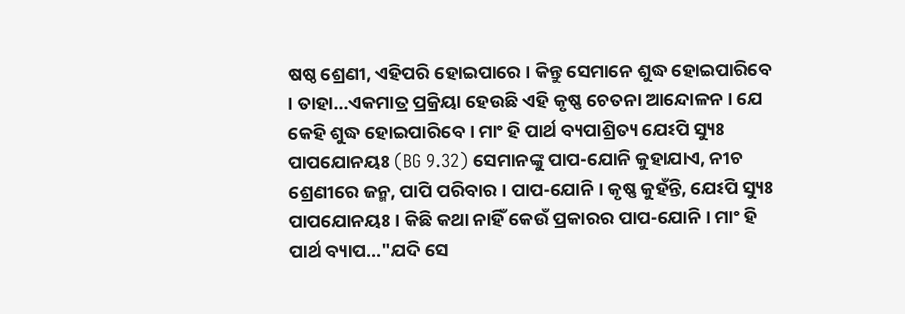ଷଷ୍ଠ ଶ୍ରେଣୀ, ଏହିପରି ହୋଇପାରେ । କିନ୍ତୁ ସେମାନେ ଶୁଦ୍ଧ ହୋଇପାରିବେ । ତାହା...ଏକମାତ୍ର ପ୍ରକ୍ରିୟା ହେଉଛି ଏହି କୃଷ୍ଣ ଚେତନା ଆନ୍ଦୋଳନ । ଯେ କେହି ଶୁଦ୍ଧ ହୋଇପାରିବେ । ମାଂ ହି ପାର୍ଥ ବ୍ୟପାଶ୍ରିତ୍ୟ ଯେଽପି ସ୍ୟୁଃ ପାପଯୋନୟଃ (BG 9.32) ସେମାନଙ୍କୁ ପାପ-ଯୋନି କୁହାଯାଏ, ନୀଚ ଶ୍ରେଣୀରେ ଜନ୍ମ, ପାପି ପରିବାର । ପାପ-ଯୋନି । କୃଷ୍ଣ କୁହଁନ୍ତି, ଯେଽପି ସ୍ୟୁଃ ପାପଯୋନୟଃ । କିଛି କଥା ନାହିଁ କେଉଁ ପ୍ରକାରର ପାପ-ଯୋନି । ମାଂ ହି ପାର୍ଥ ବ୍ୟାପ..."ଯଦି ସେ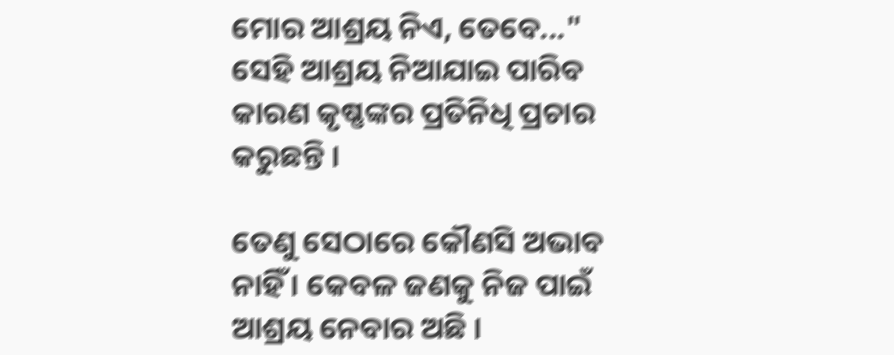ମୋର ଆଶ୍ରୟ ନିଏ, ତେବେ..." ସେହି ଆଶ୍ରୟ ନିଆଯାଇ ପାରିବ କାରଣ କୃଷ୍ଣଙ୍କର ପ୍ରତିନିଧି ପ୍ରଚାର କରୁଛନ୍ତି ।

ତେଣୁ ସେଠାରେ କୌଣସି ଅଭାବ ନାହିଁ । କେବଳ ଜଣକୁ ନିଜ ପାଇଁ ଆଶ୍ରୟ ନେବାର ଅଛି ।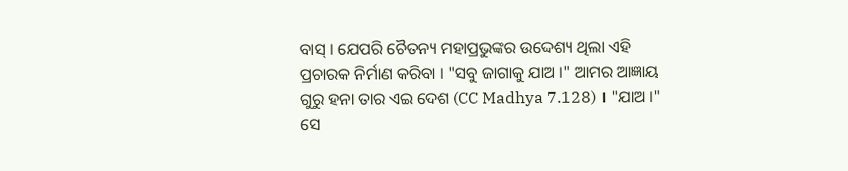ବାସ୍ । ଯେପରି ଚୈତନ୍ୟ ମହାପ୍ରଭୁଙ୍କର ଉଦ୍ଦେଶ୍ୟ ଥିଲା ଏହି ପ୍ରଚାରକ ନିର୍ମାଣ କରିବା । "ସବୁ ଜାଗାକୁ ଯାଅ ।" ଆମର ଆଜ୍ଞାୟ ଗୁରୁ ହନା ତାର ଏଇ ଦେଶ (CC Madhya 7.128) । "ଯାଅ ।" ସେ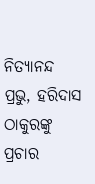ନିତ୍ୟାନନ୍ଦ ପ୍ରଭୁ, ହରିଦାସ ଠାକୁରଙ୍କୁ ପ୍ରଚାର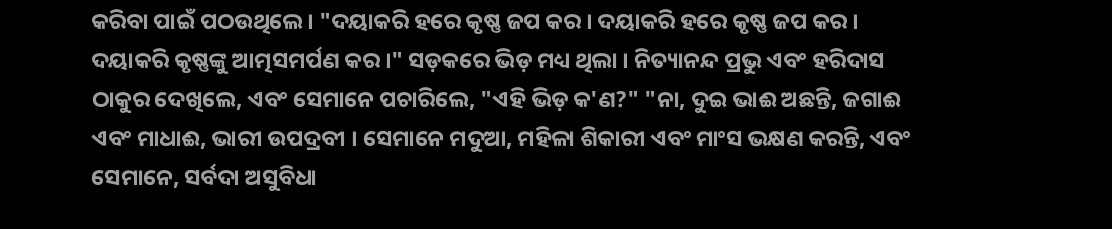କରିବା ପାଇଁ ପଠଉଥିଲେ । "ଦୟାକରି ହରେ କୃଷ୍ଣ ଜପ କର । ଦୟାକରି ହରେ କୃଷ୍ଣ ଜପ କର । ଦୟାକରି କୃଷ୍ଣଙ୍କୁ ଆତ୍ମସମର୍ପଣ କର ।" ସଡ଼କରେ ଭିଡ଼ ମଧ୍ୟ ଥିଲା । ନିତ୍ୟାନନ୍ଦ ପ୍ରଭୁ ଏବଂ ହରିଦାସ ଠାକୁର ଦେଖିଲେ, ଏବଂ ସେମାନେ ପଚାରିଲେ, "ଏହି ଭିଡ଼ କ'ଣ?" "ନା, ଦୁଇ ଭାଈ ଅଛନ୍ତି, ଜଗାଈ ଏବଂ ମାଧାଈ, ଭାରୀ ଉପଦ୍ରବୀ । ସେମାନେ ମଦୁଆ, ମହିଳା ଶିକାରୀ ଏବଂ ମାଂସ ଭକ୍ଷଣ କରନ୍ତି, ଏବଂ ସେମାନେ, ସର୍ବଦା ଅସୁବିଧା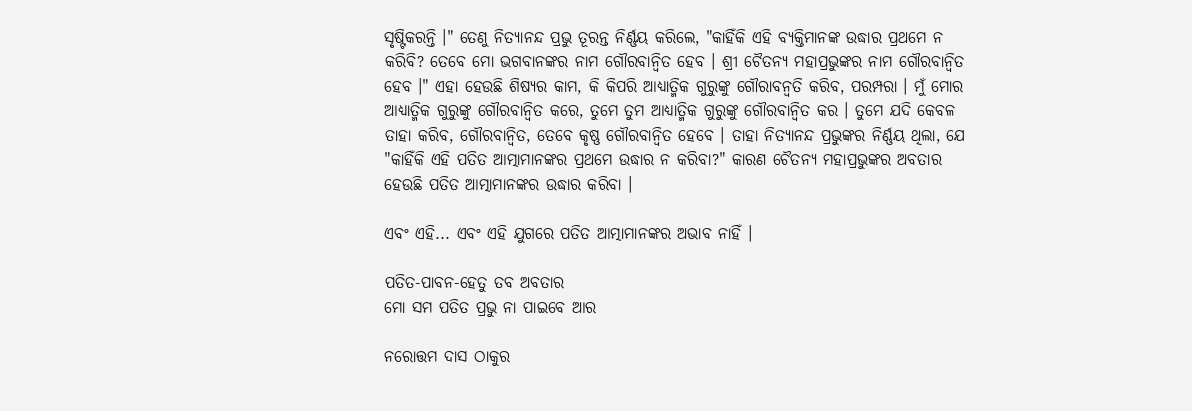ସୃଷ୍ଟିକରନ୍ତି ।" ତେଣୁ ନିତ୍ୟାନନ୍ଦ ପ୍ରଭୁ ତୂରନ୍ତ ନିର୍ଣ୍ଣୟ କରିଲେ, "କାହିଁକି ଏହି ବ୍ୟକ୍ତିମାନଙ୍କ ଉଦ୍ଧାର ପ୍ରଥମେ ନ କରିବି? ତେବେ ମୋ ଭଗବାନଙ୍କର ନାମ ଗୌରବାନ୍ଵିତ ହେବ । ଶ୍ରୀ ଚୈତନ୍ୟ ମହାପ୍ରଭୁଙ୍କର ନାମ ଗୌରବାନ୍ଵିତ ହେବ ।" ଏହା ହେଉଛି ଶିଷ୍ୟର କାମ, କି କିପରି ଆଧ୍ୟାତ୍ମିକ ଗୁରୁଙ୍କୁ ଗୌରାବନ୍ଵତି କରିବ, ପରମ୍ପରା । ମୁଁ ମୋର ଆଧ୍ୟାତ୍ମିକ ଗୁରୁଙ୍କୁ ଗୌରବାନ୍ଵିତ କରେ, ତୁମେ ତୁମ ଆଧ୍ୟାତ୍ମିକ ଗୁରୁଙ୍କୁ ଗୌରବାନ୍ଵିତ କର । ତୁମେ ଯଦି କେବଳ ତାହା କରିବ, ଗୌରବାନ୍ଵିତ, ତେବେ କୃଷ୍ଣ ଗୌରବାନ୍ଵିତ ହେବେ । ତାହା ନିତ୍ୟାନନ୍ଦ ପ୍ରଭୁଙ୍କର ନିର୍ଣ୍ଣୟ ଥିଲା, ଯେ "କାହିଁକି ଏହି ପତିତ ଆତ୍ମାମାନଙ୍କର ପ୍ରଥମେ ଉଦ୍ଧାର ନ କରିବା?" କାରଣ ଚୈତନ୍ୟ ମହାପ୍ରଭୁଙ୍କର ଅବତାର ହେଉଛି ପତିତ ଆତ୍ମାମାନଙ୍କର ଉଦ୍ଧାର କରିବା ।

ଏବଂ ଏହି... ଏବଂ ଏହି ଯୁଗରେ ପତିତ ଆତ୍ମାମାନଙ୍କର ଅଭାବ ନାହିଁ ।

ପତିତ-ପାବନ-ହେତୁ ତବ ଅବତାର
ମୋ ସମ ପତିତ ପ୍ରଭୁ ନା ପାଇବେ ଆର

ନରୋତ୍ତମ ଦାସ ଠାକୁର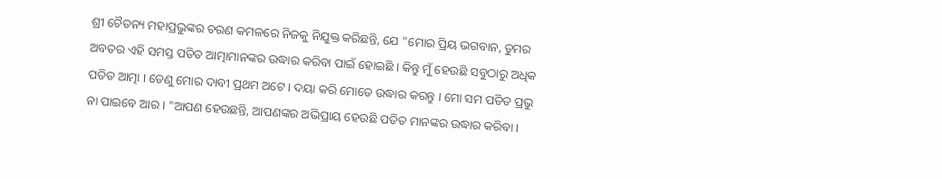ଶ୍ରୀ ଚୈତନ୍ୟ ମହାପ୍ରଭୁଙ୍କର ଚରଣ କମଳରେ ନିଜକୁ ନିଯୁକ୍ତ କରିଛନ୍ତି, ଯେ "ମୋର ପ୍ରିୟ ଭଗବାନ, ତୁମର ଅବତର ଏହି ସମସ୍ତ ପତିତ ଆତ୍ମାମାନଙ୍କର ଉଦ୍ଧାର କରିବା ପାଇଁ ହୋଇଛି । କିନ୍ତୁ ମୁଁ ହେଉଛି ସବୁଠାରୁ ଅଧିକ ପତିତ ଆତ୍ମା । ତେଣୁ ମୋର ଦାବୀ ପ୍ରଥମ ଅଟେ । ଦୟା କରି ମୋତେ ଉଦ୍ଧାର କରନ୍ତୁ । ମୋ ସମ ପତିତ ପ୍ରଭୁ ନା ପାଇବେ ଆର । "ଆପଣ ହେଉଛନ୍ତି, ଆପଣଙ୍କର ଅଭିପ୍ରାୟ ହେଉଛି ପତିତ ମାନଙ୍କର ଉଦ୍ଧାର କରିବା ।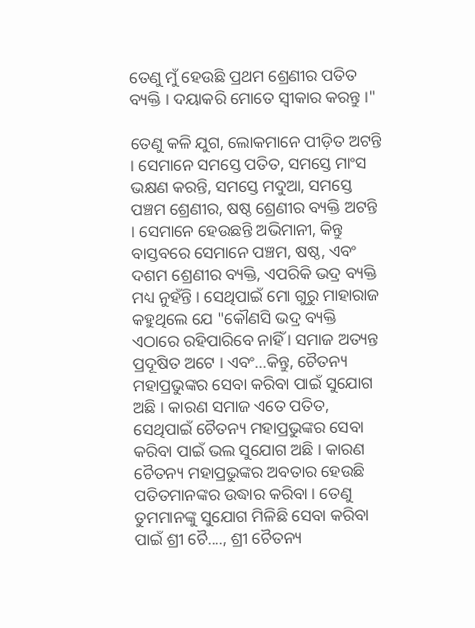ତେଣୁ ମୁଁ ହେଉଛି ପ୍ରଥମ ଶ୍ରେଣୀର ପତିତ ବ୍ୟକ୍ତି । ଦୟାକରି ମୋତେ ସ୍ଵୀକାର କରନ୍ତୁ ।"

ତେଣୁ କଳି ଯୁଗ, ଲୋକମାନେ ପୀଡ଼ିତ ଅଟନ୍ତି । ସେମାନେ ସମସ୍ତେ ପତିତ, ସମସ୍ତେ ମାଂସ ଭକ୍ଷଣ କରନ୍ତି, ସମସ୍ତେ ମଦୁଆ, ସମସ୍ତେ ପଞ୍ଚମ ଶ୍ରେଣୀର, ଷଷ୍ଠ ଶ୍ରେଣୀର ବ୍ୟକ୍ତି ଅଟନ୍ତି । ସେମାନେ ହେଉଛନ୍ତି ଅଭିମାନୀ, କିନ୍ତୁ ବାସ୍ତବରେ ସେମାନେ ପଞ୍ଚମ, ଷଷ୍ଠ, ଏବଂ ଦଶମ ଶ୍ରେଣୀର ବ୍ୟକ୍ତି, ଏପରିକି ଭଦ୍ର ବ୍ୟକ୍ତି ମଧ୍ୟ ନୁହଁନ୍ତି । ସେଥିପାଇଁ ମୋ ଗୁରୁ ମାହାରାଜ କହୁଥିଲେ ଯେ "କୌଣସି ଭଦ୍ର ବ୍ୟକ୍ତି ଏଠାରେ ରହିପାରିବେ ନାହିଁ । ସମାଜ ଅତ୍ୟନ୍ତ ପ୍ରଦୂଷିତ ଅଟେ । ଏବଂ...କିନ୍ତୁ, ଚୈତନ୍ୟ ମହାପ୍ରଭୁଙ୍କର ସେବା କରିବା ପାଇଁ ସୁଯୋଗ ଅଛି । କାରଣ ସମାଜ ଏତେ ପତିତ, ସେଥିପାଇଁ ଚୈତନ୍ୟ ମହାପ୍ରଭୁଙ୍କର ସେବା କରିବା ପାଇଁ ଭଲ ସୁଯୋଗ ଅଛି । କାରଣ ଚୈତନ୍ୟ ମହାପ୍ରଭୁଙ୍କର ଅବତାର ହେଉଛି ପତିତମାନଙ୍କର ଉଦ୍ଧାର କରିବା । ତେଣୁ ତୁମମାନଙ୍କୁ ସୁଯୋଗ ମିଳିଛି ସେବା କରିବା ପାଇଁ ଶ୍ରୀ ଚୈ...., ଶ୍ରୀ ଚୈତନ୍ୟ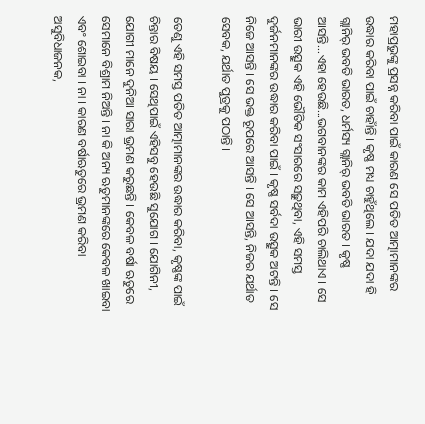ମହାପ୍ରଭୁଙ୍କୁ ପ୍ରସନ୍ନ କରିବା ପାଇଁ କାରଣ ସେ ପତିତ ଆତ୍ମାମାନଙ୍କର ଉଦ୍ଧାର କରିବା ପାଇଁ ଚାହାଁନ୍ତି । କୃଷ୍ଣ ମଧ୍ୟ ଚାହୁଁଥିଲେ । ଯଦା ଯଦା ହି ଗ୍ଲାନିର୍ ଭବତି ଭାରତ, ଧର୍ମସ୍ୟ ଗ୍ଲାନିର୍ ଭବତି ଭାରତ । କୃଷ୍ଣ ଆସନ୍ତି...ଏହା ହେଉଛି...ଭଗବାନଙ୍କର କାମ ଏହିପରି ଚାଲିଥାଏ । ସେ ଭାରୀ ଉତ୍ସୁକ ଏହି ଭୌତିକ ସଂସାରରେ ସଢ଼ୁଥିବା, ଏହି ସମସ୍ତ ଦୁର୍ଜନମାନଙ୍କର ଉଦ୍ଧାର କରିବା ପାଇଁ । କୃଷ୍ଣ ସର୍ବଦା ଉତ୍ସୁକ ଅଟନ୍ତି । ସେ ନିଜେ ଆସନ୍ତି । ସେ ଭକ୍ତ ରୂପରେ ଆସନ୍ତି । ସେ ଆସନ୍ତି, ନିଜର ଯର୍ଥାତ ସେବକ, ଯର୍ଥାତ ପୁତ୍ରକୁ ପଠାନ୍ତି ।

ତେଣୁ ଏହି ସମସ୍ତ ପତିତ ଆତ୍ମାମାନଙ୍କର ଉଦ୍ଧାର କରିବା, କୃଷ୍ଣଙ୍କ ପାଇଁ ଚିନ୍ତାର ବିଷୟ । ସେଥିପାଇଁ ଏହିସବୁ ହେଉଛି ସୁଯୋଗ । ଯୋଗିନୀ, ଯୋଗୀ ମାନେ ଦୁନିଆ ସାରା ଭ୍ରମଣ କରୁଛନ୍ତି । କେବଳ ବର୍ଷା ଋତୁରେ ସେମାନେ ବିଶ୍ରାମ ନିଅନ୍ତି । ନା କି ଅନ୍ୟ ଋତୁମାନଙ୍କରେ କେବଳ ଖାଇବା ଏବଂ ଶୋଇବା । ନା । କାରଣ ବର୍ଷାଋତୁରେ ଭ୍ରମଣ କରିବା ଅସୁବିଧାଜନକ,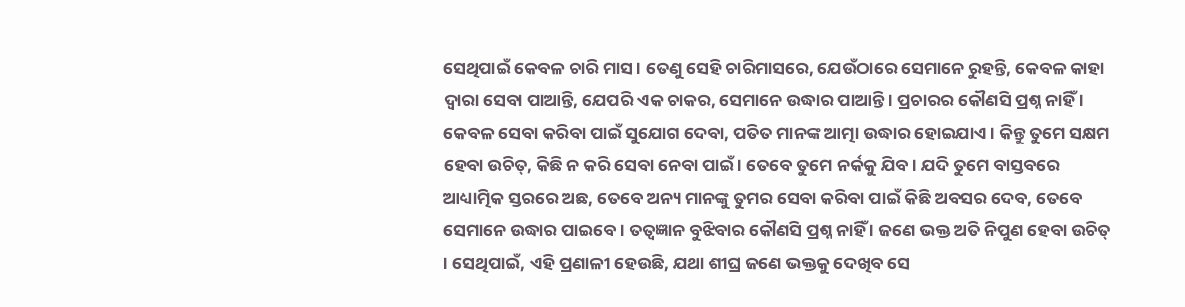ସେଥିପାଇଁ କେବଳ ଚାରି ମାସ । ତେଣୁ ସେହି ଚାରିମାସରେ, ଯେଉଁଠାରେ ସେମାନେ ରୁହନ୍ତି, କେବଳ କାହା ଦ୍ଵାରା ସେବା ପାଆନ୍ତି, ଯେପରି ଏକ ଚାକର, ସେମାନେ ଉଦ୍ଧାର ପାଆନ୍ତି । ପ୍ରଚାରର କୌଣସି ପ୍ରଶ୍ନ ନାହିଁ । କେବଳ ସେବା କରିବା ପାଇଁ ସୁଯୋଗ ଦେବା, ପତିତ ମାନଙ୍କ ଆତ୍ମା ଉଦ୍ଧାର ହୋଇଯାଏ । କିନ୍ତୁ ତୁମେ ସକ୍ଷମ ହେବା ଉଚିତ୍, କିଛି ନ କରି ସେବା ନେବା ପାଇଁ । ତେବେ ତୁମେ ନର୍କକୁ ଯିବ । ଯଦି ତୁମେ ବାସ୍ତବରେ ଆଧ୍ୟାତ୍ମିକ ସ୍ତରରେ ଅଛ, ତେବେ ଅନ୍ୟ ମାନଙ୍କୁ ତୁମର ସେବା କରିବା ପାଇଁ କିଛି ଅବସର ଦେବ, ତେବେ ସେମାନେ ଉଦ୍ଧାର ପାଇବେ । ତତ୍ଵଜ୍ଞାନ ବୁଝିବାର କୌଣସି ପ୍ରଶ୍ନ ନାହିଁ । ଜଣେ ଭକ୍ତ ଅତି ନିପୁଣ ହେବା ଉଚିତ୍ । ସେଥିପାଇଁ, ଏହି ପ୍ରଣାଳୀ ହେଉଛି, ଯଥା ଶୀଘ୍ର ଜଣେ ଭକ୍ତକୁ ଦେଖିବ ସେ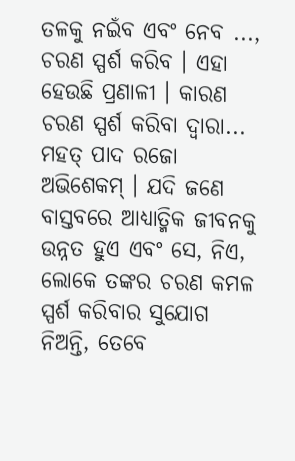ତଳକୁ ନଇଁବ ଏବଂ ନେବ ..., ଚରଣ ସ୍ପର୍ଶ କରିବ । ଏହା ହେଉଛି ପ୍ରଣାଳୀ । କାରଣ ଚରଣ ସ୍ପର୍ଶ କରିବା ଦ୍ଵାରା... ମହତ୍ ପାଦ ରଜୋ ଅଭିଶେକମ୍ । ଯଦି ଜଣେ ବାସ୍ତବରେ ଆଧ୍ୟାତ୍ମିକ ଜୀବନକୁ ଉନ୍ନତ ହୁଏ ଏବଂ ସେ, ନିଏ, ଲୋକେ ତଙ୍କର ଚରଣ କମଳ ସ୍ପର୍ଶ କରିବାର ସୁଯୋଗ ନିଅନ୍ତି, ତେବେ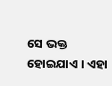ସେ ଭକ୍ତ ହୋଇଯାଏ । ଏହା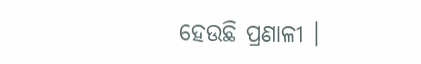ହେଉଛି ପ୍ରଣାଳୀ ।